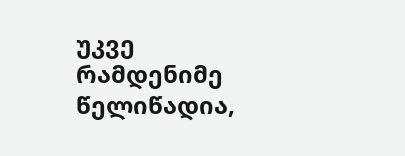უკვე რამდენიმე წელიწადია,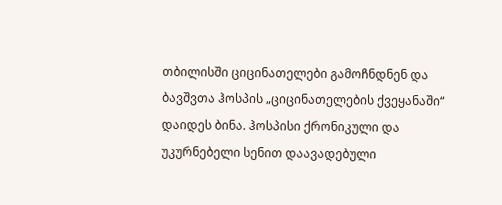თბილისში ციცინათელები გამოჩნდნენ და ბავშვთა ჰოსპის „ციცინათელების ქვეყანაში“ დაიდეს ბინა. ჰოსპისი ქრონიკული და უკურნებელი სენით დაავადებული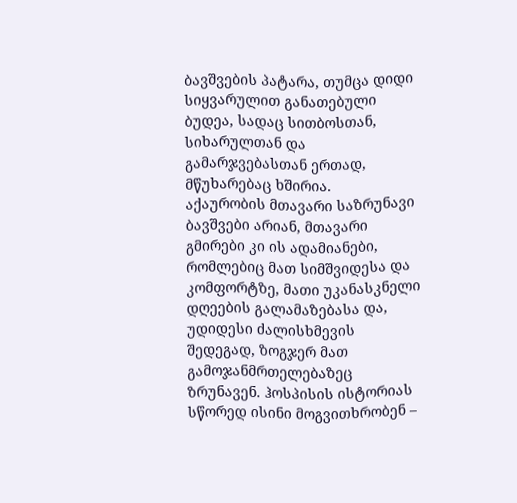ბავშვების პატარა, თუმცა დიდი სიყვარულით განათებული ბუდეა, სადაც სითბოსთან, სიხარულთან და გამარჯვებასთან ერთად, მწუხარებაც ხშირია.
აქაურობის მთავარი საზრუნავი ბავშვები არიან, მთავარი გმირები კი ის ადამიანები, რომლებიც მათ სიმშვიდესა და კომფორტზე, მათი უკანასკნელი დღეების გალამაზებასა და, უდიდესი ძალისხმევის შედეგად, ზოგჯერ მათ გამოჯანმრთელებაზეც ზრუნავენ. ჰოსპისის ისტორიას სწორედ ისინი მოგვითხრობენ –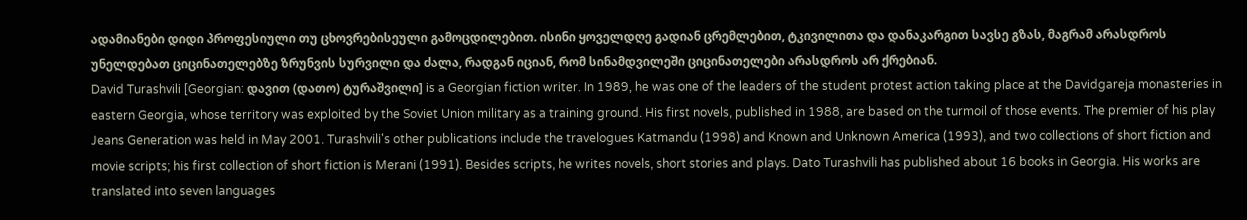ადამიანები დიდი პროფესიული თუ ცხოვრებისეული გამოცდილებით. ისინი ყოველდღე გადიან ცრემლებით, ტკივილითა და დანაკარგით სავსე გზას, მაგრამ არასდროს უნელდებათ ციცინათელებზე ზრუნვის სურვილი და ძალა, რადგან იციან, რომ სინამდვილეში ციცინათელები არასდროს არ ქრებიან.
David Turashvili [Georgian: დავით (დათო) ტურაშვილი] is a Georgian fiction writer. In 1989, he was one of the leaders of the student protest action taking place at the Davidgareja monasteries in eastern Georgia, whose territory was exploited by the Soviet Union military as a training ground. His first novels, published in 1988, are based on the turmoil of those events. The premier of his play Jeans Generation was held in May 2001. Turashvili's other publications include the travelogues Katmandu (1998) and Known and Unknown America (1993), and two collections of short fiction and movie scripts; his first collection of short fiction is Merani (1991). Besides scripts, he writes novels, short stories and plays. Dato Turashvili has published about 16 books in Georgia. His works are translated into seven languages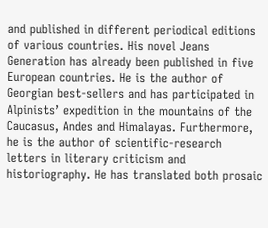and published in different periodical editions of various countries. His novel Jeans Generation has already been published in five European countries. He is the author of Georgian best-sellers and has participated in Alpinists’ expedition in the mountains of the Caucasus, Andes and Himalayas. Furthermore, he is the author of scientific-research letters in literary criticism and historiography. He has translated both prosaic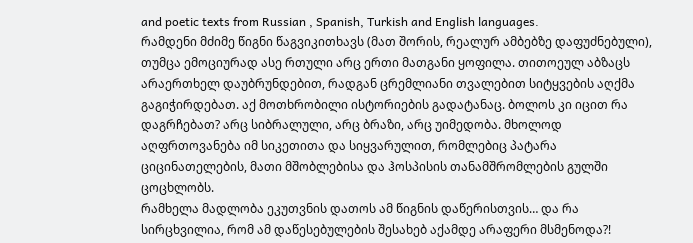and poetic texts from Russian , Spanish, Turkish and English languages.
რამდენი მძიმე წიგნი წაგვიკითხავს (მათ შორის, რეალურ ამბებზე დაფუძნებული), თუმცა ემოციურად ასე რთული არც ერთი მათგანი ყოფილა. თითოეულ აბზაცს არაერთხელ დაუბრუნდებით, რადგან ცრემლიანი თვალებით სიტყვების აღქმა გაგიჭირდებათ. აქ მოთხრობილი ისტორიების გადატანაც. ბოლოს კი იცით რა დაგრჩებათ? არც სიბრალული, არც ბრაზი, არც უიმედობა. მხოლოდ აღფრთოვანება იმ სიკეთითა და სიყვარულით, რომლებიც პატარა ციცინათელების, მათი მშობლებისა და ჰოსპისის თანამშრომლების გულში ცოცხლობს.
რამხელა მადლობა ეკუთვნის დათოს ამ წიგნის დაწერისთვის… და რა სირცხვილია, რომ ამ დაწესებულების შესახებ აქამდე არაფერი მსმენოდა?!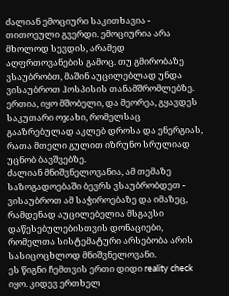ძალიან ემოციური საკითხავია - თითოეული გვერდი. ემოციურია არა მხოლოდ სევდის, არამედ აღფრთოვანების გამოც. თუ გმირობაზე ვსაუბრობთ, მაშინ აუცილებლად უნდა ვისაუბროთ ჰოსპისის თანამშრომლებზე. ერთია, იყო მშობელი, და მეორეა, გყავდეს საკუთარი ოჯახი, რომელსაც გააზრებულად აკლებ დროსა და ენერგიას, რათა მთელი გულით იზრუნო სრულიად უცნობ ბავშვებზე.
ძალიან მნიშვნელოვანია, ამ თემაზე საზოგადოებაში ბევრს ვსაუბრობდეთ - ვისაუბროთ ამ საჭიროებაზე და იმაზეც, რამდენად აუცილებელია მსგავსი დაწესებულებისთვის დონაციები, რომელთა სისტემატური არსებობა არის სასიცოცხლოდ მნიშვნელოვანი.
ეს წიგნი ჩემთვის ერთი დიდი reality check იყო. კიდევ ერთხელ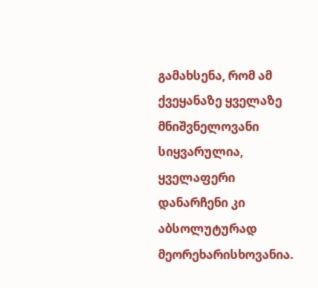გამახსენა, რომ ამ ქვეყანაზე ყველაზე მნიშვნელოვანი სიყვარულია, ყველაფერი დანარჩენი კი აბსოლუტურად მეორეხარისხოვანია.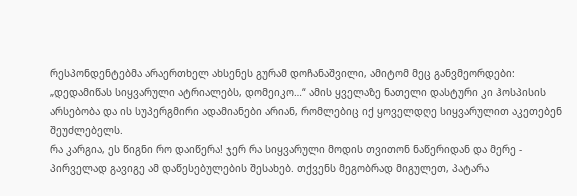რესპონდენტებმა არაერთხელ ახსენეს გურამ დოჩანაშვილი, ამიტომ მეც განვმეორდები: „დედამიწას სიყვარული ატრიალებს, დომეიკო…“ ამის ყველაზე ნათელი დასტური კი ჰოსპისის არსებობა და ის სუპერგმირი ადამიანები არიან, რომლებიც იქ ყოველდღე სიყვარულით აკეთებენ შეუძლებელს.
რა კარგია, ეს წიგნი რო დაიწერა! ჯერ რა სიყვარული მოდის თვითონ ნაწერიდან და მერე - პირველად გავიგე ამ დაწესებულების შესახებ. თქვენს მეგობრად მიგულეთ, პატარა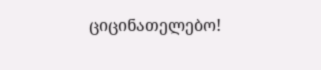ციცინათელებო!